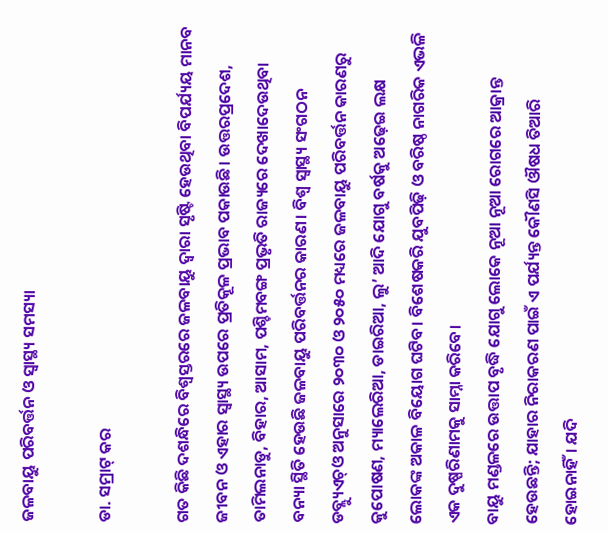ଜଳବାୟୁ ପରିବର୍ତ୍ତନ ଓ ସ୍ବାସ୍ଥ୍ୟ ସମସ୍ୟା

ଡା. ସମ୍ରାଟ୍‌ କର

ଗତ କିଛି ଦଶନ୍ଧିରେ ବିଶ୍ୱସ୍ତରରେ ଜଳବାୟୁ ଦ୍ୱାରା ସୃଷ୍ଟି ହେଉଥିବା ବିପର୍ଯ୍ୟୟ ମାନବ ଜୀବନ ଓ ଏହାର ସ୍ବାସ୍ଥ୍ୟ ଉପରେ ପ୍ରତିକୂଳ ପ୍ରଭାବ ପକାଉଛି। ଉତ୍ତରପ୍ରଦେଶ, ତାମିଲନାଡୁ, ବିହାର, ଆସାମ, ପଶ୍ଚିମବଙ୍ଗ ପ୍ରଭୃତି ରାଜ୍ୟରେ ଦେଖାଦେଉଥିବା ବନ୍ୟା ସ୍ଥିତି ହେଉଛି ଜଳବାୟୁ ପରିବର୍ତ୍ତନର କାରଣ। ବିଶ୍ୱ ସ୍ବାସ୍ଥ୍ୟ ସଂଗଠନ ଡବ୍ଲ୍ୟୁଏଚ୍‌ଓ ଅନୁସାରେ ୨୦୩୦ ଓ ୨୦୫୦ ମଧ୍ୟରେ ଜଳବାୟୁ ପରିବର୍ତ୍ତନ କାରଣରୁ କୁପୋଷଣ, ମ୍ୟାଲେରିଆ, ଡାଇରିଆ, ଲୁ’ ଆଦି ଯୋଗୁ ବର୍ଷକୁ ଅଢ଼େଇ ଲକ୍ଷ ଲୋକଙ୍କ ଅକାଳ ବିୟୋଗ ଘଟିବ। ବିଶେଷକରି ଯୁବପିଢ଼ି ଓ ବରିଷ୍ଠ ନାଗରିକ ଏଭଳି ଏକ ଦୁଷ୍ପରିଣାମକୁ ସାମ୍ନା କରିବେ।
ବାୟୁ ମଣ୍ଡଳରେ ଉତ୍ତାପ ବୃଦ୍ଧି ଯୋଗୁ ଲୋକେ ନୂଆ ନୂଆ ରୋଗରେ ଆକ୍ରାନ୍ତ ହେଉଛନ୍ତି; ଯାହାର ନିରାକରଣ ପାଇଁ ଏ ପର୍ଯ୍ୟନ୍ତ କୌଣସି ଔଷଧ ତିଆରି ହୋଇନାହିଁ। ଯଦି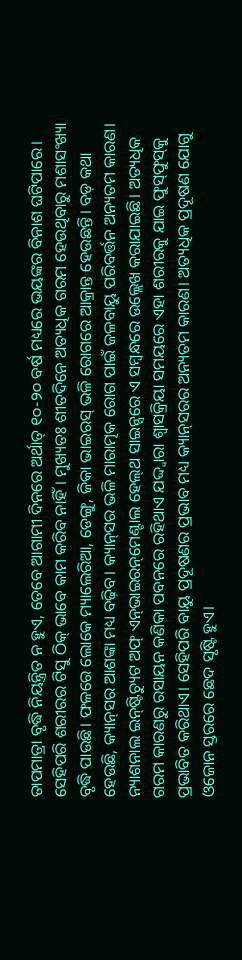ତାପମାତ୍ରା ବୃଦ୍ଧି ନିୟନ୍ତ୍ରିତ ନ ହୁଏ, ତେବେ ଆଗାମୀ ଦିନରେ ଅର୍ଥାତ୍‌ ୧୦-୨୦ ବର୍ଷ ମଧ୍ୟରେ ଭୟଙ୍କର ବିନାଶ ଘଟିପାରେ। ସେହିପରି ଶରୀରର ଟିସୁ ଠିକ୍‌ ଭାବେ କାମ କରିବ ନାହିଁ। ମୁଖ୍ୟତଃ ଶୀତଦିନେ ଅତ୍ୟଧିକ ଗରମ ହେଉଥିବାରୁ ମଶାସଂଖ୍ୟା ବୃଦ୍ଧି ପାଉଛି। ଫଳରେ ଲୋକେ ମ୍ୟାଲେରିଆ, ଡେଙ୍ଗୁ, ଜିକା ଭାଇରସ୍‌ ଭଳି ରୋଗରେ ଆକ୍ରାନ୍ତ ହେଉଛନ୍ତି। ବଡ଼ କଥା ହେଉଛି, କ୍ୟାନ୍‌ସର ଆଶଙ୍କା ମଧ୍ୟ ବଢ଼ିବ। କ୍ୟାନ୍‌ସର ଭଳି ମାରାତ୍ମକ ରୋଗ ପାଇଁ ଜଳବାୟୁ ପରିବର୍ତ୍ତନ ଅନ୍ୟତମ କାରଣ। ନ୍ୟାଶନାଲ ଇନ୍‌ଷ୍ଟିଚ୍ୟୁଟ ଅଫ୍‌ ଏନ୍‌ଭାଇରନ୍‌ମେଣ୍ଟାଲ ହେଲ୍‌ଥ ସାଇନ୍ସରେ ଏ ସମ୍ବନ୍ଧରେ ଉଲ୍ଲେଖ କରାଯାଇଛି। ଅତ୍ୟଧିକ ଗରମ କାରଣରୁ ରସାୟନ କଣିକା ପବନରେ ରହିଥାଏ ଯଦ୍ଦ୍ବାରା ଶ୍ୱାସକ୍ରିୟା ସମୟରେ ଏହା ଶରୀରକୁ ଯାଇ ଫୁସ୍‌ଫୁସ୍‌କୁ ପ୍ରଭାବିତ କରିଥାଏ। ସେହିପରି ବାୟୁ ପ୍ରଦୂଷଣର ପ୍ରଭାବ ମଧ୍ୟ କ୍ୟାନ୍‌ସରର ଅନ୍ୟତମ କାରଣ। ଅତ୍ୟଧିକ ପ୍ରଦୂଷଣ ଯୋଗୁ ଓଜୋନ ସ୍ତରରେ ଛେଦ ସୃଷ୍ଟି ହୁଏ।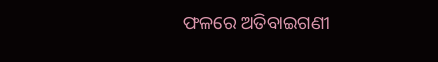ଫଳରେ ଅତିବାଇଗଣୀ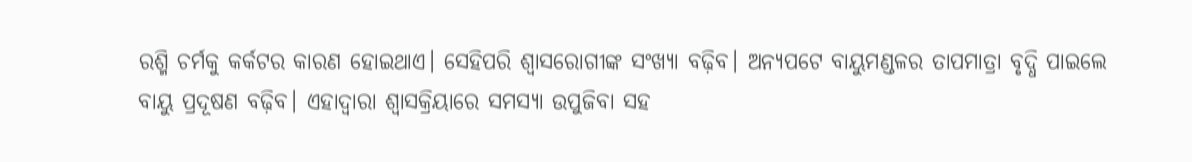ରଶ୍ମି ଚର୍ମକୁ କର୍କଟର କାରଣ ହୋଇଥାଏ। ସେହିପରି ଶ୍ୱାସରୋଗୀଙ୍କ ସଂଖ୍ୟା ବଢ଼ିବ। ଅନ୍ୟପଟେ ବାୟୁମଣ୍ଡଳର ତାପମାତ୍ରା ବୃଦ୍ଧି ପାଇଲେ ବାୟୁ ପ୍ରଦୂଷଣ ବଢ଼ିବ। ଏହାଦ୍ୱାରା ଶ୍ୱାସକ୍ରିୟାରେ ସମସ୍ୟା ଉପୁଜିବା ସହ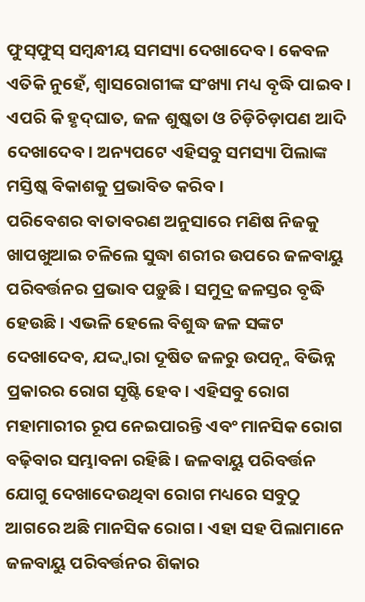ଫୁସ୍‌ଫୁସ୍‌ ସମ୍ବନ୍ଧୀୟ ସମସ୍ୟା ଦେଖାଦେବ। କେବଳ ଏତିକି ନୁହେଁ, ଶ୍ୱାସରୋଗୀଙ୍କ ସଂଖ୍ୟା ମଧ୍ୟ ବୃଦ୍ଧି ପାଇବ। ଏପରି କି ହୃଦ୍‌ଘାତ, ଜଳ ଶୁଷ୍କତା ଓ ଚିଡ଼ିଚିଡ଼ାପଣ ଆଦି ଦେଖାଦେବ। ଅନ୍ୟପଟେ ଏହିସବୁ ସମସ୍ୟା ପିଲାଙ୍କ ମସ୍ତିଷ୍କ ବିକାଶକୁ ପ୍ରଭାବିତ କରିବ।
ପରିବେଶର ବାତାବରଣ ଅନୁସାରେ ମଣିଷ ନିଜକୁ ଖାପଖୁଆଇ ଚଳିଲେ ସୁଦ୍ଧା ଶରୀର ଉପରେ ଜଳବାୟୁ ପରିବର୍ତ୍ତନର ପ୍ରଭାବ ପଡ଼ୁଛି। ସମୁଦ୍ର ଜଳସ୍ତର ବୃଦ୍ଧି ହେଉଛି । ଏଭଳି ହେଲେ ବିଶୁଦ୍ଧ ଜଳ ସଙ୍କଟ ଦେଖାଦେବ, ଯଦ୍ଦ୍ବାରା ଦୂଷିତ ଜଳରୁ ଉପତ୍ନ୍ନ ବିଭିନ୍ନ ପ୍ରକାରର ରୋଗ ସୃଷ୍ଟି ହେବ। ଏହିସବୁ ରୋଗ ମହାମାରୀର ରୂପ ନେଇପାରନ୍ତି ଏବଂ ମାନସିକ ରୋଗ ବଢ଼ିବାର ସମ୍ଭାବନା ରହିଛି। ଜଳବାୟୁ ପରିବର୍ତ୍ତନ ଯୋଗୁ ଦେଖାଦେଉଥିବା ରୋଗ ମଧ୍ୟରେ ସବୁଠୁ ଆଗରେ ଅଛି ମାନସିକ ରୋଗ। ଏହା ସହ ପିଲାମାନେ ଜଳବାୟୁ ପରିବର୍ତ୍ତନର ଶିକାର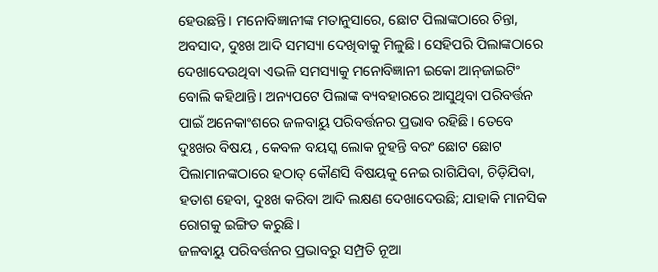ହେଉଛନ୍ତି। ମନୋବିଜ୍ଞାନୀଙ୍କ ମତାନୁସାରେ, ଛୋଟ ପିଲାଙ୍କଠାରେ ଚିନ୍ତା, ଅବସାଦ, ଦୁଃଖ ଆଦି ସମସ୍ୟା ଦେଖିବାକୁ ମିଳୁଛି। ସେହିପରି ପିଲାଙ୍କଠାରେ ଦେଖାଦେଉଥିବା ଏଭଳି ସମସ୍ୟାକୁ ମନୋବିଜ୍ଞାନୀ ଇକୋ ଆନ୍‌ଜାଇଟିଂ ବୋଲି କହିଥାନ୍ତି। ଅନ୍ୟପଟେ ପିଲାଙ୍କ ବ୍ୟବହାରରେ ଆସୁଥିବା ପରିବର୍ତ୍ତନ ପାଇଁ ଅନେକାଂଶରେ ଜଳବାୟୁ ପରିବର୍ତ୍ତନର ପ୍ରଭାବ ରହିଛି। ତେବେ ଦୁଃଖର ବିଷୟ , କେବଳ ବୟସ୍କ ଲୋକ ନୁହନ୍ତି ବରଂ ଛୋଟ ଛୋଟ ପିଲାମାନଙ୍କଠାରେ ହଠାତ୍‌ କୌଣସି ବିଷୟକୁ ନେଇ ରାଗିଯିବା, ଚିଡ଼ିଯିବା, ହତାଶ ହେବା, ଦୁଃଖ କରିବା ଆଦି ଲକ୍ଷଣ ଦେଖାଦେଉଛି; ଯାହାକି ମାନସିକ ରୋଗକୁ ଇଙ୍ଗିତ କରୁଛି।
ଜଳବାୟୁ ପରିବର୍ତ୍ତନର ପ୍ରଭାବରୁ ସମ୍ପ୍ରତି ନୂଆ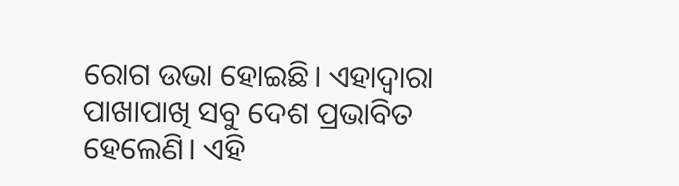ରୋଗ ଉଭା ହୋଇଛି। ଏହାଦ୍ୱାରା ପାଖାପାଖି ସବୁ ଦେଶ ପ୍ରଭାବିତ ହେଲେଣି। ଏହି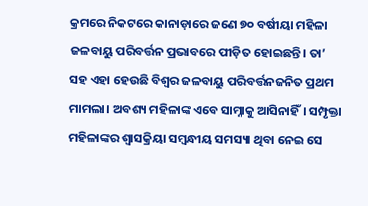କ୍ରମରେ ନିକଟରେ କାନାଡ଼ାରେ ଜଣେ ୭୦ ବର୍ଷୀୟା ମହିଳା ଜଳବାୟୁ ପରିବର୍ତ୍ତନ ପ୍ରଭାବରେ ପୀଡ଼ିତ ହୋଇଛନ୍ତି। ତା’ ସହ ଏହା ହେଉଛି ବିଶ୍ୱର ଜଳବାୟୁ ପରିବର୍ତ୍ତନଜନିତ ପ୍ରଥମ ମାମଲା। ଅବଶ୍ୟ ମହିଳାଙ୍କ ଏବେ ସାମ୍ନାକୁ ଆସିନାହିଁ। ସମ୍ପୃକ୍ତା ମହିଳାଙ୍କର ଶ୍ୱାସକ୍ରିୟା ସମ୍ବନ୍ଧୀୟ ସମସ୍ୟା ଥିବା ନେଇ ସେ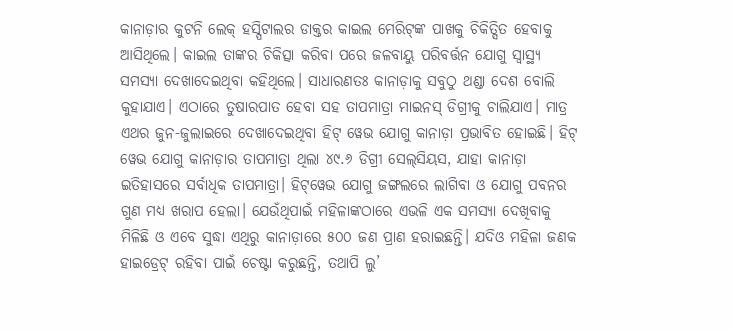କାନାଡ଼ାର କୁଟନି ଲେକ୍‌ ହସ୍ପିଟାଲର ଡାକ୍ତର କାଇଲ ମେରିଟ୍‌ଙ୍କ ପାଖକୁ ଚିକିତ୍ସିତ ହେବାକୁ ଆସିଥିଲେ। କାଇଲ ତାଙ୍କର ଚିକିତ୍ସା କରିବା ପରେ ଜଳବାୟୁ ପରିବର୍ତ୍ତନ ଯୋଗୁ ସ୍ବାସ୍ଥ୍ୟ ସମସ୍ୟା ଦେଖାଦେଇଥିବା କହିଥିଲେ। ସାଧାରଣତଃ କାନାଡ଼ାକୁ ସବୁଠୁ ଥଣ୍ଡା ଦେଶ ବୋଲି କୁହାଯାଏ। ଏଠାରେ ତୁଷାରପାତ ହେବା ସହ ତାପମାତ୍ରା ମାଇନସ୍‌ ଡିଗ୍ରୀକୁ ଚାଲିଯାଏ। ମାତ୍ର ଏଥର ଜୁନ-ଜୁଲାଇରେ ଦେଖାଦେଇଥିବା ହିଟ୍‌ ୱେଭ ଯୋଗୁ କାନାଡ଼ା ପ୍ରଭାବିତ ହୋଇଛି। ହିଟ୍‌ ୱେଭ ଯୋଗୁ କାନାଡ଼ାର ତାପମାତ୍ରା ଥିଲା ୪୯.୬ ଡିଗ୍ରୀ ସେଲ୍‌ସିୟସ, ଯାହା କାନାଡ଼ା ଇତିହାସରେ ସର୍ବାଧିକ ତାପମାତ୍ରା। ହିଟ୍‌ୱେଭ ଯୋଗୁ ଜଙ୍ଗଲରେ ଲାଗିବା ଓ ଯୋଗୁ ପବନର ଗୁଣ ମଧ୍ୟ ଖରାପ ହେଲା। ଯେଉଁଥିପାଇଁ ମହିଳାଙ୍କଠାରେ ଏଭଳି ଏକ ସମସ୍ୟା ଦେଖିବାକୁ ମିଳିଛି ଓ ଏବେ ସୁଦ୍ଧା ଏଥିରୁ କାନାଡ଼ାରେ ୫୦୦ ଜଣ ପ୍ରାଣ ହରାଇଛନ୍ତି। ଯଦିଓ ମହିଳା ଜଣକ ହାଇଡ୍ରେଟ୍‌ ରହିବା ପାଇଁ ଚେଷ୍ଟା କରୁଛନ୍ତି, ତଥାପି ଲୁ’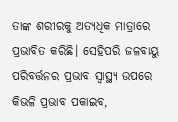ତାଙ୍କ ଶରୀରକୁ ଅତ୍ୟଧିକ ମାତ୍ରାରେ ପ୍ରଭାବିତ କରିଛି। ସେହିପରି ଜଳବାୟୁ ପରିବର୍ତ୍ତନର ପ୍ରଭାବ ସ୍ବାସ୍ଥ୍ୟ ଉପରେ କିଭଳି ପ୍ରଭାବ ପକାଇବ,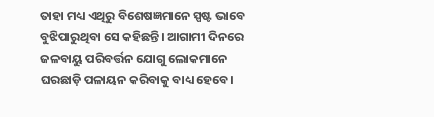ତାହା ମଧ୍ୟ ଏଥିରୁ ବିଶେଷଜ୍ଞମାନେ ସ୍ପଷ୍ଟ ଭାବେ ବୁଝିପାରୁଥିବା ସେ କହିଛନ୍ତି। ଆଗାମୀ ଦିନରେ ଜଳବାୟୁ ପରିବର୍ତ୍ତନ ଯୋଗୁ ଲୋକମାନେ ଘରଛାଡ଼ି ପଳାୟନ କରିବାକୁ ବାଧ୍ୟ ହେବେ।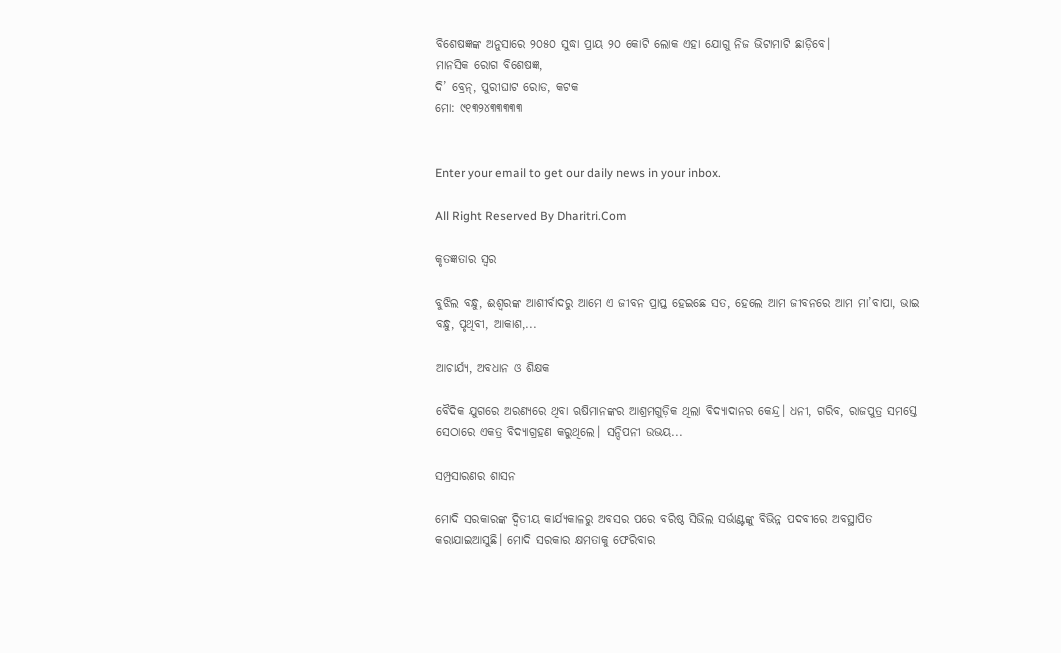ବିଶେଷଜ୍ଞଙ୍କ ଅନୁସାରେ ୨୦୫୦ ସୁଦ୍ଧା ପ୍ରାୟ ୨୦ କୋଟି ଲୋକ ଏହା ଯୋଗୁ ନିଜ ଭିଟାମାଟି ଛାଡ଼ିବେ।
ମାନସିକ ରୋଗ ବିଶେଷଜ୍ଞ,
ଦି’ ବ୍ରେନ୍‌, ପୁରୀଘାଟ ରୋଡ, କଟକ
ମୋ: ୯୧୩୨୪୩୩୩୩୩


Enter your email to get our daily news in your inbox.

All Right Reserved By Dharitri.Com

କୃତଜ୍ଞତାର ସ୍ବର

ବୁଝିଲ ବନ୍ଧୁ, ଈଶ୍ବରଙ୍କ ଆଶୀର୍ବାଦରୁ ଆମେ ଏ ଜୀବନ ପ୍ରାପ୍ତ ହେଇଛେ ସତ, ହେଲେ ଆମ ଜୀବନରେ ଆମ ମା’ବାପା, ଭାଇ ବନ୍ଧୁ, ପୃଥିବୀ, ଆକାଶ,...

ଆଚାର୍ଯ୍ୟ, ଅବଧାନ ଓ ଶିକ୍ଷକ

ବୈଦିକ ଯୁଗରେ ଅରଣ୍ୟରେ ଥିବା ଋଷିମାନଙ୍କର ଆଶ୍ରମଗୁଡ଼ିକ ଥିଲା ବିଦ୍ୟାଦାନର କେନ୍ଦ୍ର। ଧନୀ, ଗରିବ, ରାଜପୁତ୍ର ସମସ୍ତେ ସେଠାରେ ଏକତ୍ର ବିଦ୍ୟାଗ୍ରହଣ କରୁଥିଲେ। ସନ୍ଦିପନୀ ଉଭୟ...

ସମ୍ପ୍ରସାରଣର ଶାସନ

ମୋଦି ସରକାରଙ୍କ ଦ୍ୱିତୀୟ କାର୍ଯ୍ୟକାଳରୁ ଅବସର ପରେ ବରିଷ୍ଠ ସିଭିଲ ସର୍ଭାଣ୍ଟଙ୍କୁ ବିଭିନ୍ନ ପଦବୀରେ ଅବସ୍ଥାପିତ କରାଯାଇଆସୁଛି। ମୋଦି ସରକାର କ୍ଷମତାକୁ ଫେରିବାର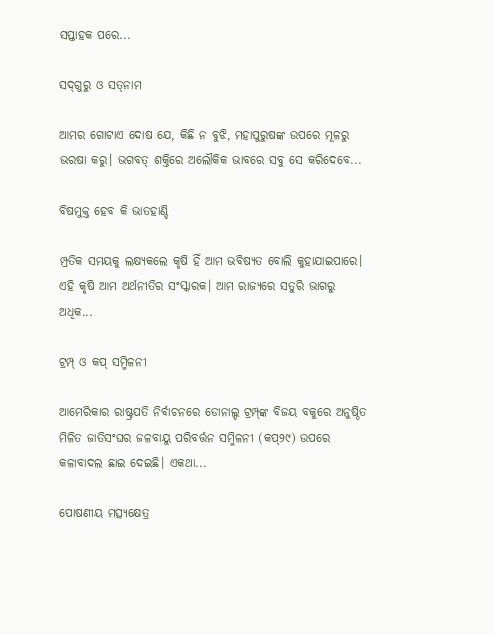ସପ୍ତାହକ ପରେ...

ସଦ୍‌ଗୁରୁ ଓ ସତ୍‌ନାମ

ଆମର ଗୋଟାଏ ଦୋଷ ଯେ, କିଛି ନ ବୁଝି, ମହାପୁରୁଷଙ୍କ ଉପରେ ମୂଳରୁ ଭରଷା କରୁ। ଭଗବତ୍‌ ଶକ୍ତିରେ ଅଲୌକିକ ଭାବରେ ସବୁ ସେ କରିଦେବେ...

ବିଷମୁକ୍ତ ହେବ କି ଭାତହାଣ୍ଡି

ମ୍ପ୍ରତିକ ସମୟକୁ ଲକ୍ଷ୍ୟକଲେ କୃଷି ହିଁ ଆମ ଭବିଷ୍ୟତ ବୋଲି କୁହାଯାଇପାରେ। ଏହି କୃଷି ଆମ ଅର୍ଥନୀତିର ସଂସ୍କାରକ। ଆମ ରାଜ୍ୟରେ ସତୁରି ଭାଗରୁ ଅଧିକ...

ଟ୍ରମ୍ପ୍‌ ଓ କପ୍‌ ସମ୍ମିଳନୀ

ଆମେରିକାର ରାଷ୍ଟ୍ରପତି ନିର୍ବାଚନରେ ଡୋନାଲ୍ଡ ଟ୍ରମ୍ପ୍‌ଙ୍କ ବିଜୟ ବକୁରେ ଅନୁଷ୍ଠିତ ମିଳିତ ଜାତିସଂଘର ଜଳବାୟୁ ପରିବର୍ତ୍ତନ ସମ୍ମିଳନୀ (କପ୍‌୨୯) ଉପରେ କଳାବାଦଲ ଛାଇ ଦେଇଛି। ଏକଥା...

ପୋଷଣୀୟ ମତ୍ସ୍ୟକ୍ଷେତ୍ର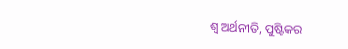ଶ୍ୱ ଅର୍ଥନୀତି, ପୁଷ୍ଟିକର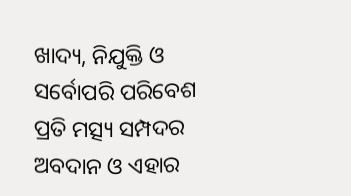ଖାଦ୍ୟ, ନିଯୁକ୍ତି ଓ ସର୍ବୋପରି ପରିବେଶ ପ୍ରତି ମତ୍ସ୍ୟ ସମ୍ପଦର ଅବଦାନ ଓ ଏହାର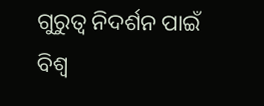ଗୁରୁତ୍ୱ ନିଦର୍ଶନ ପାଇଁ ବିଶ୍ୱ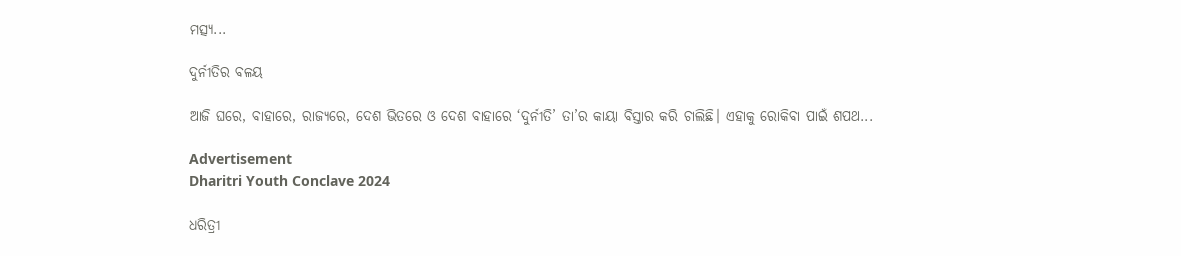ମତ୍ସ୍ୟ...

ଦୁର୍ନୀତିର ବଳୟ

ଆଜି ଘରେ, ବାହାରେ, ରାଜ୍ୟରେ, ଦେଶ ଭିତରେ ଓ ଦେଶ ବାହାରେ ‘ଦୁର୍ନୀତି’ ତା’ର କାୟା ବିସ୍ତାର କରି ଚାଲିଛି। ଏହାକୁ ରୋକିବା ପାଇଁ ଶପଥ...

Advertisement
Dharitri Youth Conclave 2024

ଧରିତ୍ରୀ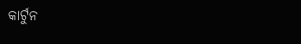କାର୍ଟୁନ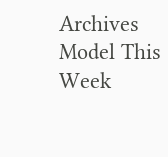Archives
Model This Week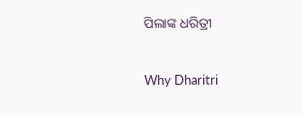ପିଲାଙ୍କ ଧରିତ୍ରୀ

Why Dharitri